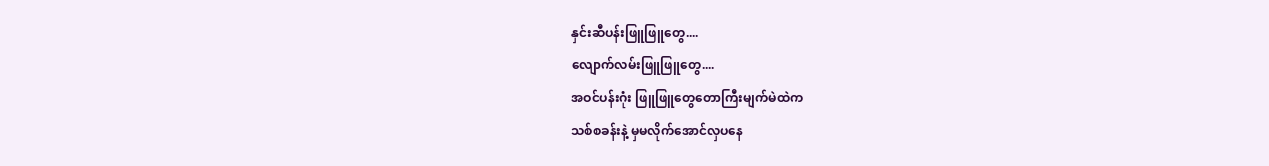နှင်းဆီပန်းဖြူဖြူတွေ....
လျောက်လမ်းဖြူဖြူတွေ....
အဝင်ပန်းဂုံး ဖြူဖြူတွေတောကြီးမျက်မဲထဲက
သစ်စခန်းနဲ့ မှမလိုက်အောင်လှပနေ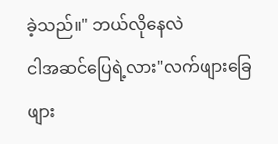ခဲ့သည်။" ဘယ်လိုနေလဲ
ငါအဆင်ပြေရဲ့လား"လက်ဖျားခြေဖျား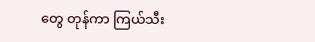တွေ တုန်ကာ ကြယ်သီး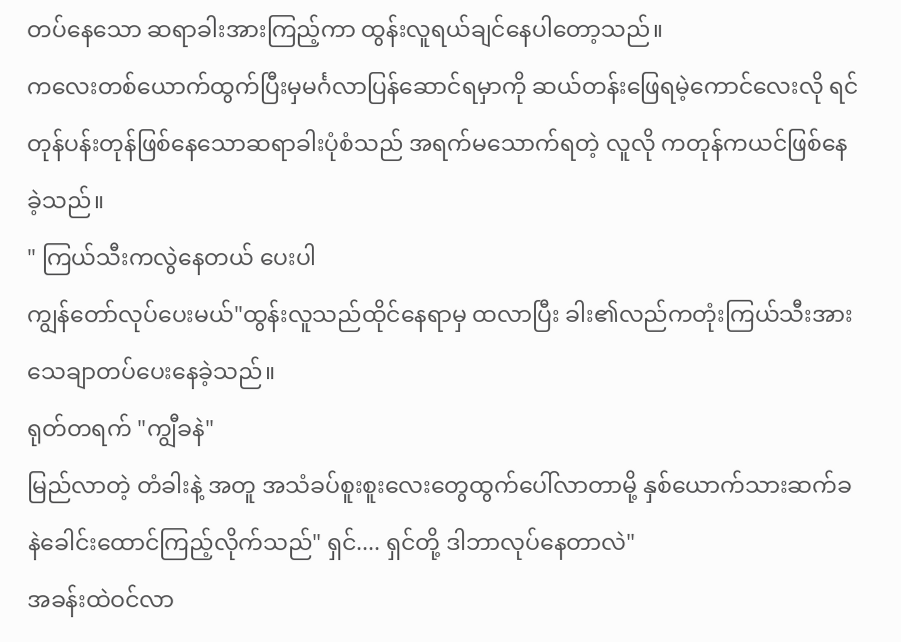တပ်နေသော ဆရာခါးအားကြည့်ကာ ထွန်းလူရယ်ချင်နေပါတော့သည်။
ကလေးတစ်ယောက်ထွက်ပြီးမှမင်္ဂလာပြန်ဆောင်ရမှာကို ဆယ်တန်းဖြေရမဲ့ကောင်လေးလို ရင်တုန်ပန်းတုန်ဖြစ်နေသောဆရာခါးပုံစံသည် အရက်မသောက်ရတဲ့ လူလို ကတုန်ကယင်ဖြစ်နေခဲ့သည်။
" ကြယ်သီးကလွဲနေတယ် ပေးပါ
ကျွန်တော်လုပ်ပေးမယ်"ထွန်းလူသည်ထိုင်နေရာမှ ထလာပြီး ခါး၏လည်ကတုံးကြယ်သီးအား သေချာတပ်ပေးနေခဲ့သည်။
ရုတ်တရက် "ကျွီခနဲ"
မြည်လာတဲ့ တံခါးနဲ့ အတူ အသံခပ်စူးစူးလေးတွေထွက်ပေါ်လာတာမို့ နှစ်ယောက်သားဆက်ခနဲခေါင်းထောင်ကြည့်လိုက်သည်" ရှင်.... ရှင်တို့ ဒါဘာလုပ်နေတာလဲ"
အခန်းထဲဝင်လာ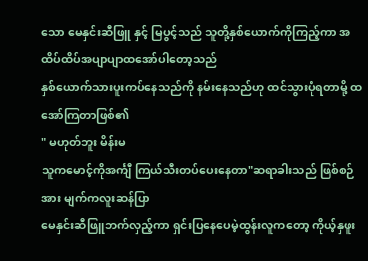သော မေနှင်းဆီဖြူ နှင့် မြပွင့်သည် သူတို့နှစ်ယောက်ကိုကြည့်ကာ အထိပ်ထိပ်အပျာပျာထအော်ပါတော့သည်
နှစ်ယောက်သားပူးကပ်နေသည်ကို နမ်းနေသည်ဟု ထင်သွားပုံရတာမို့ ထအော်ကြတာဖြစ်၏
" မဟုတ်ဘူး မိန်းမ
သူကမောင့်ကိုအင်္ကျီ ကြယ်သီးတပ်ပေးနေတာ"ဆရာခါးသည် ဖြစ်စဉ်အား မျက်ကလူးဆန်ပြာ
မေနှင်းဆီဖြူဘက်လှည့်ကာ ရှင်းပြနေပေမဲ့ထွန်းလူကတော့ ကိုယ့်နှဖူး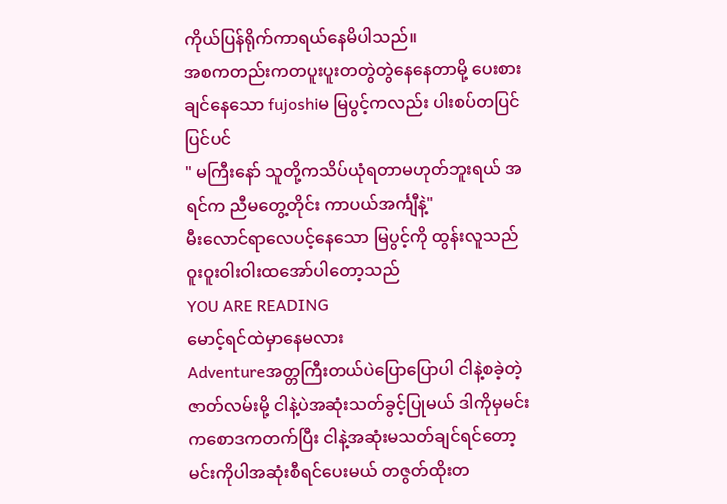ကိုယ်ပြန်ရိုက်ကာရယ်နေမိပါသည်။
အစကတည်းကတပူးပူးတတွဲတွဲနေနေတာမို့ ပေးစားချင်နေသော fujoshiမ မြပွင့်ကလည်း ပါးစပ်တပြင်ပြင်ပင်
" မကြီးနော် သူတို့ကသိပ်ယုံရတာမဟုတ်ဘူးရယ် အရင်က ညီမတွေ့တိုင်း ကာပယ်အင်္ကျီနဲ့"
မီးလောင်ရာလေပင့်နေသော မြပွင့်ကို ထွန်းလူသည် ဝူးဝူးဝါးဝါးထအော်ပါတော့သည်
YOU ARE READING
မောင့်ရင်ထဲမှာနေမလား
Adventureအတ္တကြီးတယ်ပဲပြောပြောပါ ငါနဲ့စခဲ့တဲ့ဇာတ်လမ်းမို့ ငါနဲ့ပဲအဆုံးသတ်ခွင့်ပြုမယ် ဒါကိုမှမင်းကစောဒကတက်ပြီး ငါနဲ့အဆုံးမသတ်ချင်ရင်တော့ မင်းကိုပါအဆုံးစီရင်ပေးမယ် တဇွတ်ထိုးတ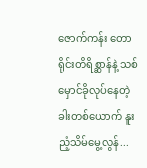ဇောက်ကန်း တောရိုင်းတိရိစ္ဆာန်နဲ့ သစ်မှောင်ခိုလုပ်နေတဲ့ ခါးတစ်ယောက် နူးညံ့သိမ်မွေ့လွန်...